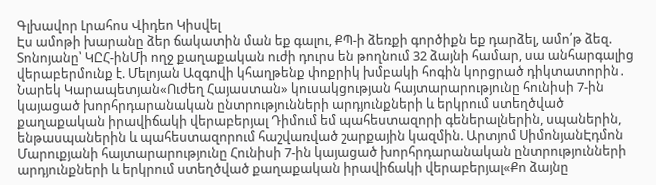Գլխավոր Լրահոս Վիդեո Կիսվել
Էս ամոթի խարանը ձեր ճակատին ման եք գալու, ՔՊ-ի ձեռքի գործիքն եք դարձել, ամո՛թ ձեզ. Տոնոյանը՝ ԿԸՀ-ինՄի ողջ քաղաքական ուժի դուրս են թողնում 32 ձայնի համար, սա անհարգալից վերաբերմունք է. Մելոյան Ազգովի կհաղթենք փոքրիկ խմբակի հոգին կորցրած դիկտատորին․ Նարեկ Կարապետյան«Ուժեղ Հայաստան» կուսակցության հայտարարությունը հունիսի 7-ին կայացած խորհրդարանական ընտրությունների արդյունքների և երկրում ստեղծված քաղաքական իրավիճակի վերաբերյալ Դիմում եմ պահեստազորի գեներալներին, սպաներին, ենթասպաներին և պահեստազորում հաշվառված շարքային կազմին. Արտյոմ ՍիմոնյանԷդմոն Մարուքյանի հայտարարությունը Հունիսի 7-ին կայացած խորհրդարանական ընտրությունների արդյունքների և երկրում ստեղծված քաղաքական իրավիճակի վերաբերյալ«Քո ձայնը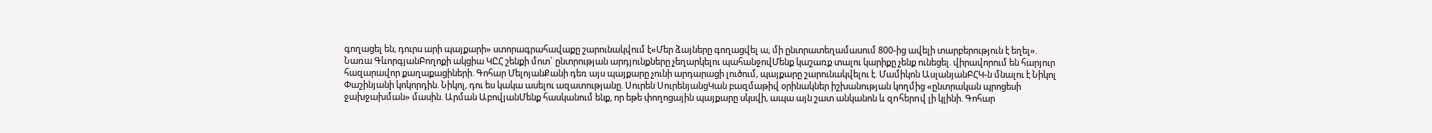գողացել են, դուրս արի պայքարի» ստորագրահավաքը շարունակվում է«Մեր ձայները գողացվել ա, մի ընտրատեղամասում 800-ից ավելի տարբերություն է եղել». Նառա ԳևորգյանԲողոքի ակցիա ԿԸՀ շենքի մոտ` ընտրության արդյունքները չեղարկելու պահանջովՄենք կաշառք տալու կարիքը չենք ունեցել. վիրավորում են հարյուր հազարավոր քաղաքացիների. Գոհար ՄելոյանՔանի դեռ այս պայքարը չունի արդարացի լուծում, պայքարը շարունակվելու է. Մամիկոն ԱսլանյանԲՀԿ-ն մնալու է Նիկոլ Փաշինյանի կոկորդին. Նիկոլ, դու ես կակա ասելու ազատությանը. Սուրեն ՍուրենյանցԿան բազմաթիվ օրինակներ իշխանության կողմից «ընտրական պրոցեսի ջախջախման» մասին. Արման ԱբովյանՄենք հասկանում ենք, որ եթե փողոցային պայքարը սկսվի, ապա այն շատ անկանոն և զnհերnվ լի կլինի. Գոհար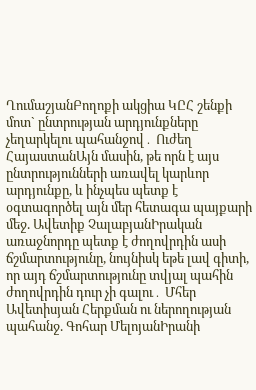ՂումաշյանԲողոքի ակցիա ԿԸՀ շենքի մոտ` ընտրության արդյունքները չեղարկելու պահանջով․ Ուժեղ ՀայաստանԱյն մասին, թե որն է այս ընտրությունների առավել կարևոր արդյունքը, և ինչպես պետք է օգտագործել այն մեր հետագա պայքարի մեջ. Ավետիք ՉալաբյանԻրական առաջնորդը պետք է ժողովրդին ասի ճշմարտությունը, նույնիսկ եթե լավ գիտի, որ այդ ճշմարտությունը տվյալ պահին ժողովրդին դուր չի գալու․ Մհեր Ավետիսյան Հերքման ու ներողության պահանջ. Գոհար ՄելոյանԻրանի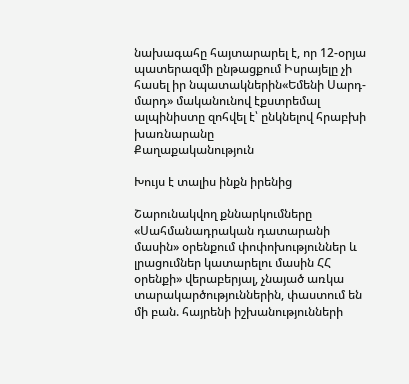նախագահը հայտարարել է, որ 12-օրյա պատերազմի ընթացքում Իսրայելը չի հասել իր նպատակներին«Եմենի Սարդ-մարդ» մականունով էքստրեմալ ալպինիստը զոհվել է՝ ընկնելով հրաբխի խառնարանը
Քաղաքականություն

Խույս է տալիս ինքն իրենից

Շարունակվող քննարկումները «Սահմանադրական դատարանի մասին» օրենքում փոփոխություններ և լրացումներ կատարելու մասին ՀՀ օրենքի» վերաբերյալ, չնայած առկա տարակարծություններին, փաստում են մի բան. հայրենի իշխանությունների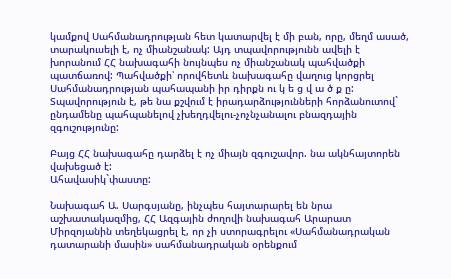կամքով Սահմանադրության հետ կատարվել է մի բան, որը, մեղմ ասած, տարակուսելի է, ոչ միանշանակ: Այդ տպավորությունն ավելի է խորանում ՀՀ նախագահի նույնպես ոչ միանշանակ պահվածքի պատճառով: Պահվածքի՝ որովհետև նախագահը վաղուց կորցրել Սահմանադրության պահապանի իր դիրքն ու կ ե ց վ ա ծ ք ը: Տպավորություն է, թե նա քշվում է իրադարձությունների հորձանուտով` ընդամենը պահպանելով չխեղդվելու-չոչնչանալու բնազդային զգուշությունը:

Բայց ՀՀ նախագահը դարձել է ոչ միայն զգուշավոր. նա ակնհայտորեն վախեցած է:
Ահավասիկ`փաստը:

Նախագահ Ա. Սարգսյանը, ինչպես հայտարարել են նրա աշխատակազմից, ՀՀ Ազգային ժողովի նախագահ Արարատ Միրզոյանին տեղեկացրել է, որ չի ստորագրելու «Սահմանադրական դատարանի մասին» սահմանադրական օրենքում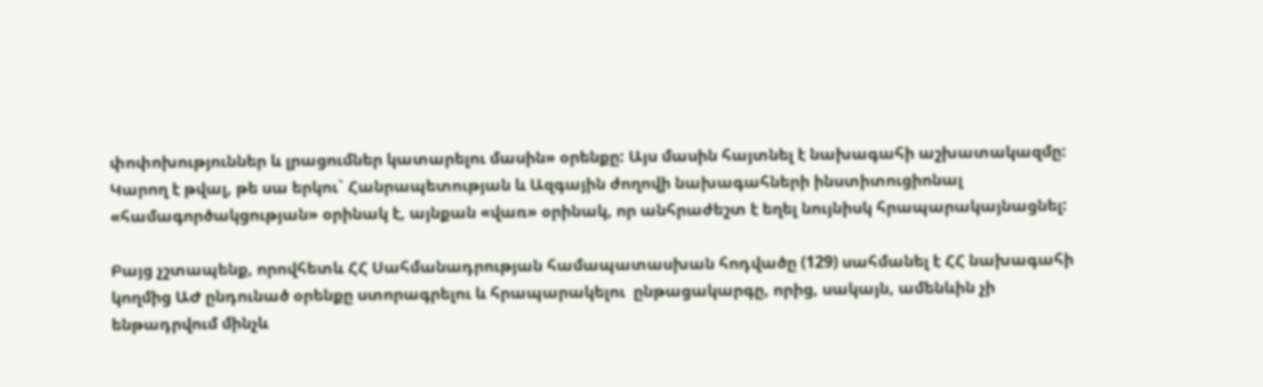փոփոխություններ և լրացումներ կատարելու մասին» օրենքը: Այս մասին հայտնել է նախագահի աշխատակազմը: Կարող է թվալ, թե սա երկու` Հանրապետության և Ազգային ժողովի նախագահների ինստիտուցիոնալ «համագործակցության» օրինակ է, այնքան «վառ» օրինակ, որ անհրաժեշտ է եղել նույնիսկ հրապարակայնացնել:

Բայց չշտապենք, որովհետև ՀՀ Սահմանադրության համապատասխան հոդվածը (129) սահմանել է ՀՀ նախագահի կողմից ԱԺ ընդունած օրենքը ստորագրելու և հրապարակելու  ընթացակարգը, որից, սակայն, ամենևին չի ենթադրվում մինչև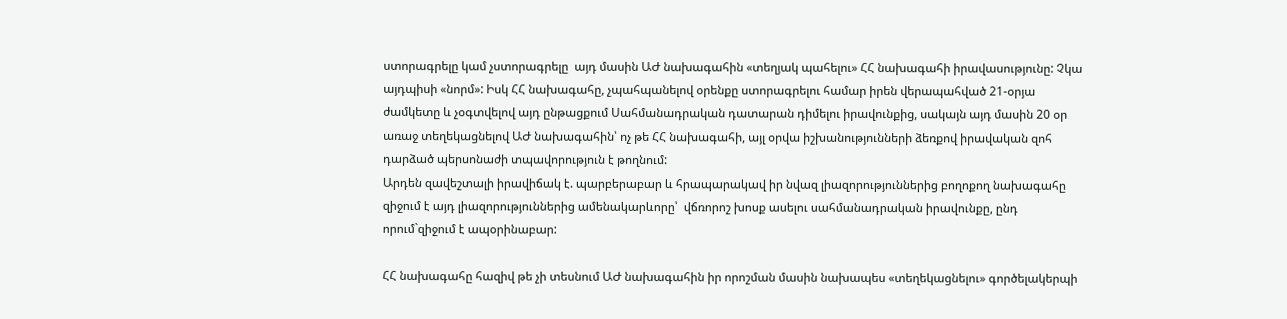ստորագրելը կամ չստորագրելը  այդ մասին ԱԺ նախագահին «տեղյակ պահելու» ՀՀ նախագահի իրավասությունը: Չկա այդպիսի «նորմ»: Իսկ ՀՀ նախագահը, չպահպանելով օրենքը ստորագրելու համար իրեն վերապահված 21-օրյա ժամկետը և չօգտվելով այդ ընթացքում Սահմանադրական դատարան դիմելու իրավունքից, սակայն այդ մասին 20 օր առաջ տեղեկացնելով ԱԺ նախագահին՝ ոչ թե ՀՀ նախագահի, այլ օրվա իշխանությունների ձեռքով իրավական զոհ դարձած պերսոնաժի տպավորություն է թողնում:
Արդեն զավեշտալի իրավիճակ է. պարբերաբար և հրապարակավ իր նվազ լիազորություններից բողոքող նախագահը զիջում է այդ լիազորություններից ամենակարևորը՝  վճռորոշ խոսք ասելու սահմանադրական իրավունքը, ընդ որում`զիջում է ապօրինաբար:

ՀՀ նախագահը հազիվ թե չի տեսնում ԱԺ նախագահին իր որոշման մասին նախապես «տեղեկացնելու» գործելակերպի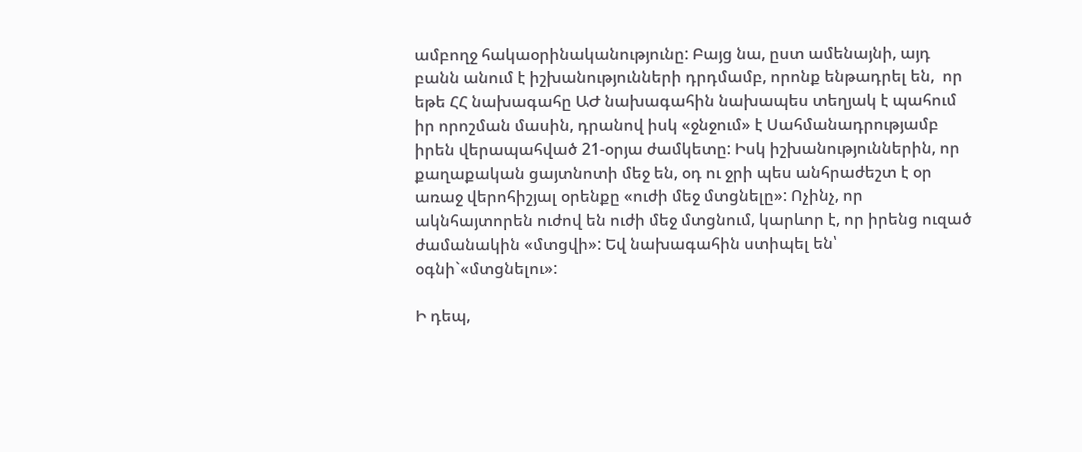ամբողջ հակաօրինականությունը: Բայց նա, ըստ ամենայնի, այդ բանն անում է իշխանությունների դրդմամբ, որոնք ենթադրել են,  որ եթե ՀՀ նախագահը ԱԺ նախագահին նախապես տեղյակ է պահում իր որոշման մասին, դրանով իսկ «ջնջում» է Սահմանադրությամբ իրեն վերապահված 21-օրյա ժամկետը: Իսկ իշխանություններին, որ քաղաքական ցայտնոտի մեջ են, օդ ու ջրի պես անհրաժեշտ է օր առաջ վերոհիշյալ օրենքը «ուժի մեջ մտցնելը»: Ոչինչ, որ ակնհայտորեն ուժով են ուժի մեջ մտցնում, կարևոր է, որ իրենց ուզած ժամանակին «մտցվի»: Եվ նախագահին ստիպել են՝  օգնի`«մտցնելու»:

Ի դեպ,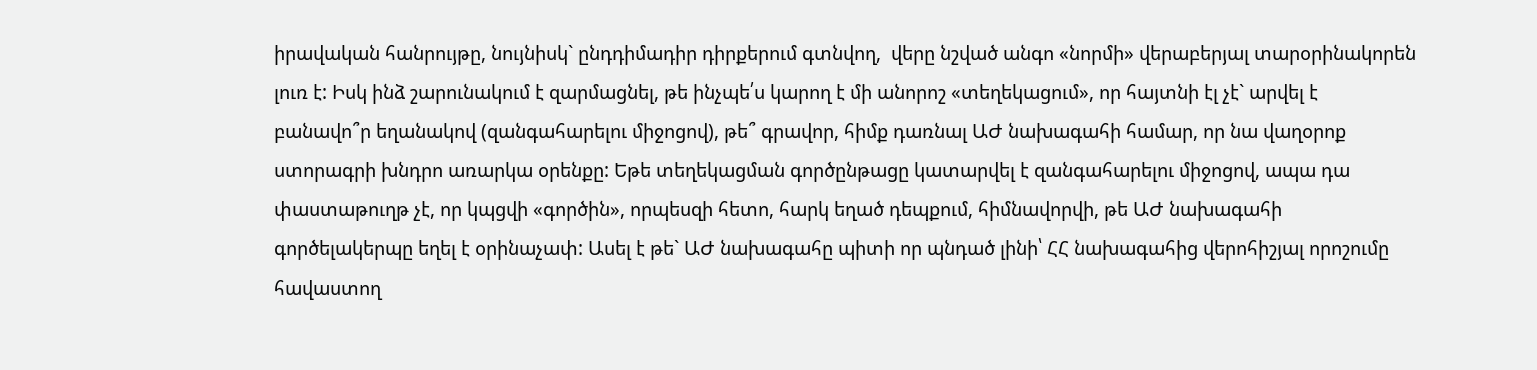իրավական հանրույթը, նույնիսկ` ընդդիմադիր դիրքերում գտնվող,  վերը նշված անգո «նորմի» վերաբերյալ տարօրինակորեն լուռ է: Իսկ ինձ շարունակում է զարմացնել, թե ինչպե՛ս կարող է մի անորոշ «տեղեկացում», որ հայտնի էլ չէ` արվել է բանավո՞ր եղանակով (զանգահարելու միջոցով), թե՞ գրավոր, հիմք դառնալ ԱԺ նախագահի համար, որ նա վաղօրոք ստորագրի խնդրո առարկա օրենքը: Եթե տեղեկացման գործընթացը կատարվել է զանգահարելու միջոցով, ապա դա փաստաթուղթ չէ, որ կպցվի «գործին», որպեսզի հետո, հարկ եղած դեպքում, հիմնավորվի, թե ԱԺ նախագահի գործելակերպը եղել է օրինաչափ: Ասել է թե` ԱԺ նախագահը պիտի որ պնդած լինի՝ ՀՀ նախագահից վերոհիշյալ որոշումը հավաստող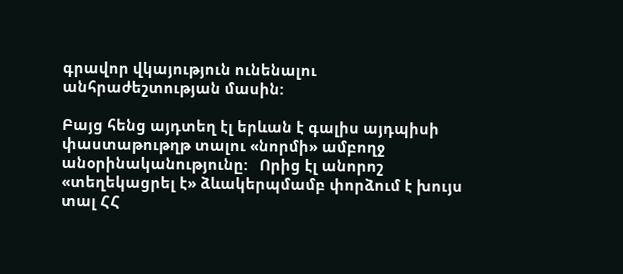գրավոր վկայություն ունենալու անհրաժեշտության մասին:

Բայց հենց այդտեղ էլ երևան է գալիս այդպիսի փաստաթութղթ տալու «նորմի» ամբողջ անօրինականությունը:   Որից էլ անորոշ «տեղեկացրել է» ձևակերպմամբ փորձում է խույս տալ ՀՀ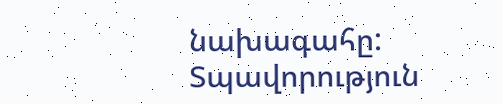նախագահը:
Տպավորություն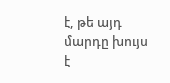է, թե այդ մարդը խույս է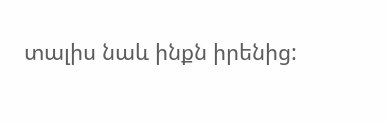տալիս նաև ինքն իրենից: